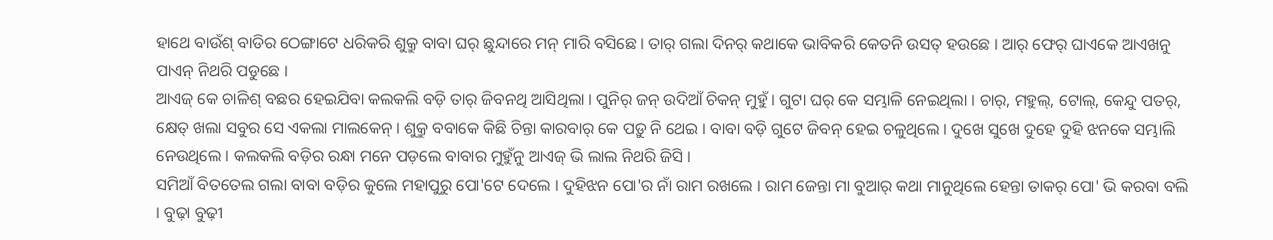ହାଥେ ବାଉଁଶ୍ ବାଡିର ଠେଙ୍ଗାଟେ ଧରିକରି ଶୁକ୍ରୁ ବାବା ଘର୍ ଛୁନ୍ଦାରେ ମନ୍ ମାରି ବସିଛେ । ତାର୍ ଗଲା ଦିନର୍ କଥାକେ ଭାବିକରି କେତନି ଉସତ୍ ହଉଛେ । ଆର୍ ଫେର୍ ଘାଏକେ ଆଏଖନୁ ପାଏନ୍ ନିଥରି ପଡୁଛେ ।
ଆଏଜ୍ କେ ଚାଳିଶ୍ ବଛର ହେଇଯିବା କଲକଲି ବଡ଼ି ତାର୍ ଜିବନଥି ଆସିଥିଲା । ପୁନିର୍ ଜନ୍ ଉଦିଆଁ ଚିକନ୍ ମୁହୁଁ । ଗୁଟା ଘର୍ କେ ସମ୍ଭାଳି ନେଇଥିଲା । ଚାର୍, ମହୁଲ୍, ଟୋଲ୍, କେନ୍ଦୁ ପତର୍, କ୍ଷେତ୍ ଖଲା ସବୁର ସେ ଏକଲା ମାଲକେନ୍ । ଶୁକ୍ରୁ ବବାକେ କିଛି ଚିନ୍ତା କାରବାର୍ କେ ପଡ଼ୁ ନି ଥେଇ । ବାବା ବଡ଼ି ଗୁଟେ ଜିବନ୍ ହେଇ ଚଳୁଥିଲେ । ଦୁଖେ ସୁଖେ ଦୁହେ ଦୁହି ଝନକେ ସମ୍ଭାଲି ନେଉଥିଲେ । କଲକଲି ବଡ଼ିର ରନ୍ଧା ମନେ ପଡ଼ଲେ ବାବାର ମୁହୁଁନୁ ଆଏଜ୍ ଭି ଲାଲ ନିଥରି ଜିସି ।
ସମିଆଁ ବିତତେଲ ଗଲା ବାବା ବଡ଼ିର କୁଲେ ମହାପୁରୁ ପୋ'ଟେ ଦେଲେ । ଦୁହିଝନ ପୋ'ର ନାଁ ରାମ ରଖଲେ । ରାମ ଜେନ୍ତା ମା ବୁଆର୍ କଥା ମାନୁଥିଲେ ହେନ୍ତା ତାକର୍ ପୋ' ଭି କରବା ବଲି । ବୁଢ଼ା ବୁଢ଼ୀ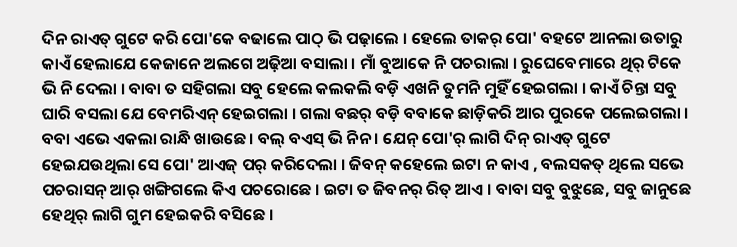ଦିନ ରାଏତ୍ ଗୁଟେ କରି ପୋ'କେ ବଢାଲେ ପାଠ୍ ଭି ପଢ଼ାଲେ । ହେଲେ ତାକର୍ ପୋ' ବହଟେ ଆନଲା ଉତାରୁ କାଏଁ ହେଲାଯେ କେଜାନେ ଅଲଗେ ଅଢ଼ିଆ ବସାଲା । ମାଁ ବୁଆକେ ନି ପଚରାଲା । ରୁଘେବେମାରେ ଥିର୍ ଟିକେ ଭି ନି ଦେଲା । ବାବା ତ ସହିଗଲା ସବୁ ହେଲେ କଲକଲି ବଡ଼ି ଏଖନି ତୁମନି ମୁହିଁ ହେଇଗଲା । କାଏଁ ଚିନ୍ତା ସବୁ ଘାରି ବସଲା ଯେ ବେମରିଏନ୍ ହେଇଗଲା । ଗଲା ବଛର୍ ବଡ଼ି ବବାକେ ଛାଡ଼ିକରି ଆର ପୁରକେ ପଲେଇଗଲା । ବବା ଏଭେ ଏକଲା ରାନ୍ଧି ଖାଉଛେ । ବଲ୍ ବଏସ୍ ଭି ନିନ । ଯେନ୍ ପୋ'ର୍ ଲାଗି ଦିନ୍ ରାଏତ୍ ଗୁଟେ ହେଇଯଉଥିଲା ସେ ପୋ' ଆଏଜ୍ ପର୍ କରିଦେଲା । ଜିବନ୍ କହେଲେ ଇଟା ନ କାଏ , ବଲସକତ୍ ଥିଲେ ସଭେ ପଚରାସନ୍ ଆର୍ ଖଙ୍ଗିଗଲେ କିଏ ପଚରୋଛେ । ଇଟା ତ ଜିବନର୍ ରିତ୍ ଆଏ । ବାବା ସବୁ ବୁଝୁଛେ, ସବୁ ଜାନୁଛେ ହେଥିର୍ ଲାଗି ଗୁମ ହେଇକରି ବସିଛେ ।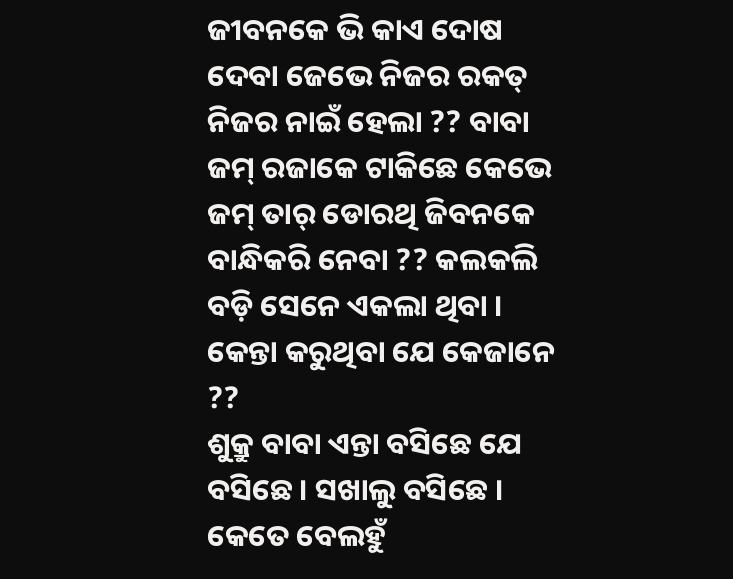ଜୀବନକେ ଭି କାଏ ଦୋଷ ଦେବା ଜେଭେ ନିଜର ରକତ୍ ନିଜର ନାଇଁ ହେଲା ?? ବାବା ଜମ୍ ରଜାକେ ଟାକିଛେ କେଭେ ଜମ୍ ତାର୍ ଡୋରଥି ଜିବନକେ ବାନ୍ଧିକରି ନେବା ?? କଲକଲି ବଡ଼ି ସେନେ ଏକଲା ଥିବା । କେନ୍ତା କରୁଥିବା ଯେ କେଜାନେ ??
ଶୁକ୍ରୁ ବାବା ଏନ୍ତା ବସିଛେ ଯେ ବସିଛେ । ସଖାଲୁ ବସିଛେ । କେତେ ବେଲହୁଁ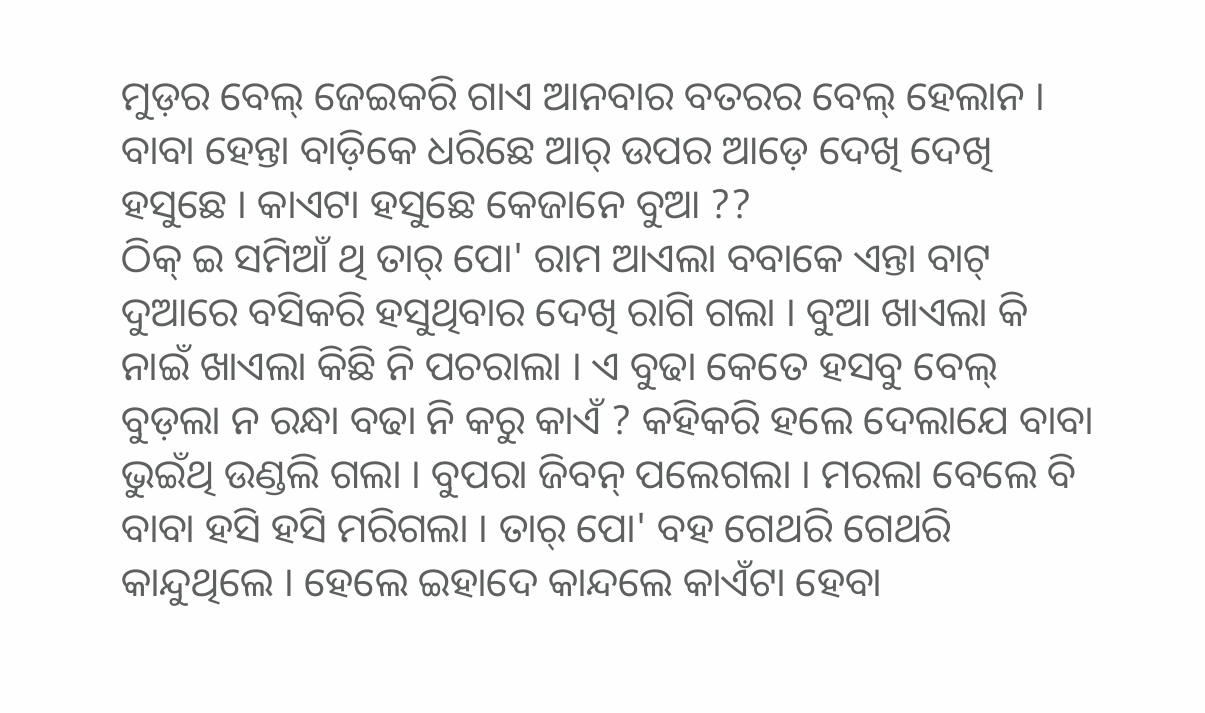ମୁଡ଼ର ବେଲ୍ ଜେଇକରି ଗାଏ ଆନବାର ବତରର ବେଲ୍ ହେଲାନ । ବାବା ହେନ୍ତା ବାଡ଼ିକେ ଧରିଛେ ଆର୍ ଉପର ଆଡ଼େ ଦେଖି ଦେଖି ହସୁଛେ । କାଏଟା ହସୁଛେ କେଜାନେ ବୁଆ ??
ଠିକ୍ ଇ ସମିଆଁ ଥି ତାର୍ ପୋ' ରାମ ଆଏଲା ବବାକେ ଏନ୍ତା ବାଟ୍ ଦୁଆରେ ବସିକରି ହସୁଥିବାର ଦେଖି ରାଗି ଗଲା । ବୁଆ ଖାଏଲା କି ନାଇଁ ଖାଏଲା କିଛି ନି ପଚରାଲା । ଏ ବୁଢା କେତେ ହସବୁ ବେଲ୍ ବୁଡ଼ଲା ନ ରନ୍ଧା ବଢା ନି କରୁ କାଏଁ ? କହିକରି ହଲେ ଦେଲାଯେ ବାବା ଭୁଇଁଥି ଉଣ୍ଡଲି ଗଲା । ବୁପରା ଜିବନ୍ ପଲେଗଲା । ମରଲା ବେଲେ ବି ବାବା ହସି ହସି ମରିଗଲା । ତାର୍ ପୋ' ବହ ଗେଥରି ଗେଥରି କାନ୍ଦୁଥିଲେ । ହେଲେ ଇହାଦେ କାନ୍ଦଲେ କାଏଁଟା ହେବା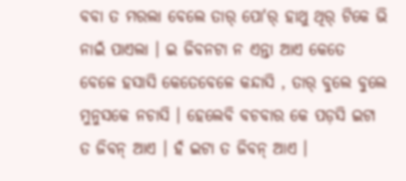ବବା ତ ମରଲା ବେଲେ ତାର୍ ପୋ'ର୍ ହାଥୁ ଥିର୍ ଟିକେ ଭି ନାଇଁ ପାଏଲା । ଇ ଜିବନଟା ନ ଏନ୍ତା ଆଏ କେତେ ବେଳେ ହସାସି କେତେବେଳେ କନ୍ଦାସି , ତାର୍ ବୁଲେ ବୁଲେ ମୁନୁସକେ ନଚାସି । ହେଲେବି ବଚବାର କେ ପଡ଼ସି ଇଟା ତ ଜିବନ୍ ଆଏ । ହଁ ଇଟା ତ ଜିବନ୍ ଆଏ ।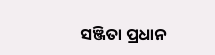ସଞ୍ଜିତା ପ୍ରଧାନ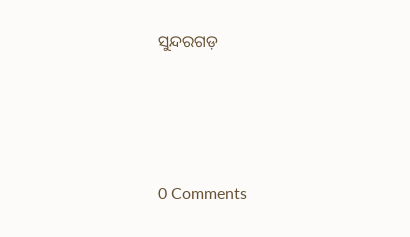ସୁନ୍ଦରଗଡ଼




0 Comments